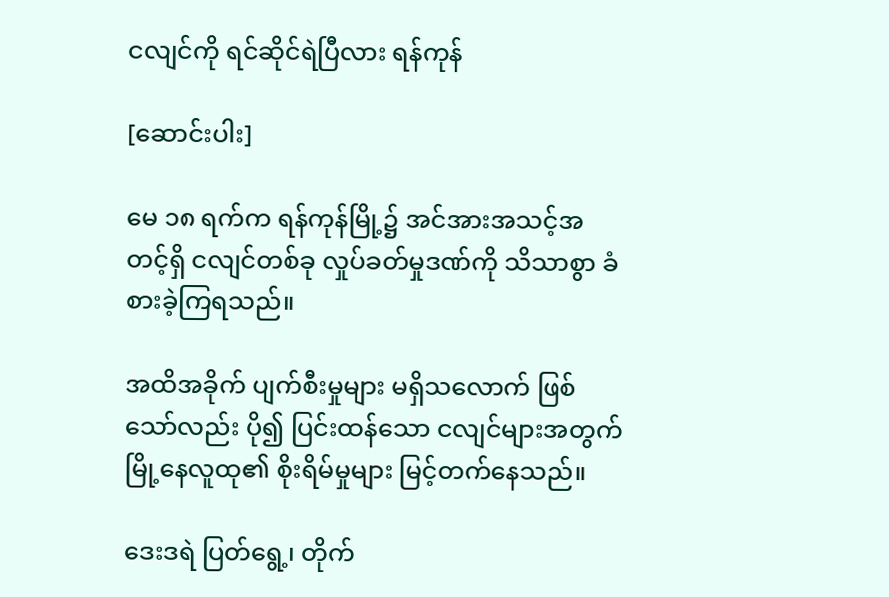ငလျင်ကို ရင်ဆိုင်ရဲပြီလား ရန်ကုန်

[ဆောင်းပါး]

မေ ၁၈ ရက်က ရန်ကုန်မြို့၌ အင်အားအသင့်အတင့်ရှိ ငလျင်တစ်ခု လှုပ်ခတ်မှုဒဏ်ကို သိသာစွာ ခံစားခဲ့ကြရသည်။

အထိအခိုက် ပျက်စီးမှုများ မရှိသလောက် ဖြစ်သော်လည်း ပို၍ ပြင်းထန်သော ငလျင်များအတွက် မြို့နေလူထု၏ စိုးရိမ်မှုများ မြင့်တက်နေသည်။

ဒေးဒရဲ ပြတ်ရွေ့၊ တိုက်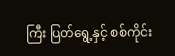ကြီး ပြတ်ရွေ့နှင့် စစ်ကိုင်း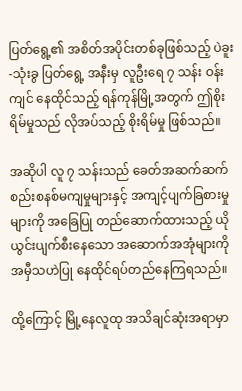ပြတ်ရွေ့၏ အစိတ်အပိုင်းတစ်ခုဖြစ်သည့် ပဲခူး-သုံးခွ ပြတ်ရွေ့ အနီးမှ လူဦးရေ ၇ သန်း ဝန်းကျင် နေထိုင်သည့် ရန်ကုန်မြို့အတွက် ဤစိုးရိမ်မှုသည် လိုအပ်သည့် စိုးရိမ်မှု ဖြစ်သည်။

အဆိုပါ လူ ၇ သန်းသည် ခေတ်အဆက်ဆက် စည်းစနစ်မကျမှုများနှင့် အကျင့်ပျက်ခြစားမှုများကို အခြေပြု တည်ဆောက်ထားသည့် ယိုယွင်းပျက်စီးနေသော အဆောက်အအုံများကို အမှီသဟဲပြု နေထိုင်ရပ်တည်နေကြရသည်။

ထို့ကြောင့် မြို့နေလူထု အသိချင်ဆုံးအရာမှာ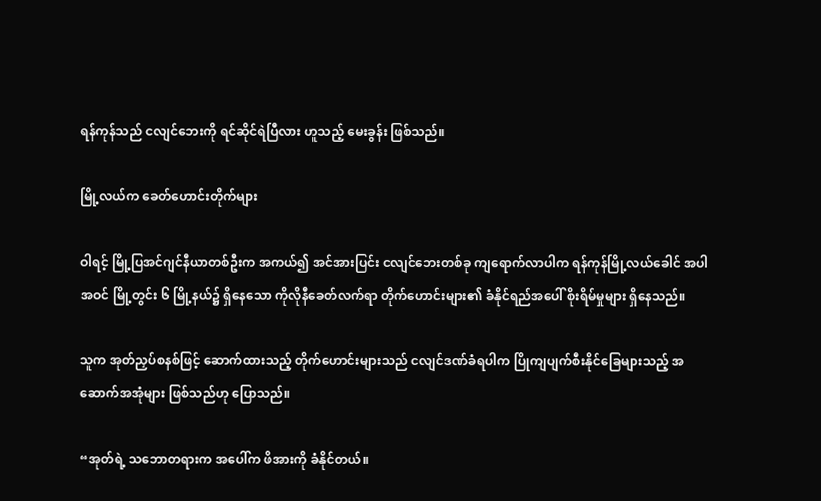ရန်ကုန်သည် ငလျင်ဘေးကို ရင်ဆိုင်ရဲပြီလား ဟူသည့် မေးခွန်း ဖြစ်သည်။

မြို့လယ်က ခေတ်ဟောင်းတိုက်များ

ဝါရင့် မြို့ပြအင်ဂျင်နီယာတစ်ဦးက အကယ်၍ အင်အားပြင်း ငလျင်ဘေးတစ်ခု ကျရောက်လာပါက ရန်ကုန်မြို့လယ်ခေါင် အပါအဝင် မြို့တွင်း ၆ မြို့နယ်၌ ရှိနေသော ကိုလိုနီခေတ်လက်ရာ တိုက်ဟောင်းများ၏ ခံနိုင်ရည်အပေါ် စိုးရိမ်မှုများ ရှိနေသည်။

သူက အုတ်ညှပ်စနစ်ဖြင့် ဆောက်ထားသည့် တိုက်ဟောင်းများသည် ငလျင်ဒဏ်ခံရပါက ပြိုကျပျက်စီးနိုင်ခြေများသည့် အဆောက်အအုံများ ဖြစ်သည်ဟု ပြောသည်။

“အုတ်ရဲ့ သဘောတရားက အပေါ်က ဖိအားကို ခံနိုင်တယ်။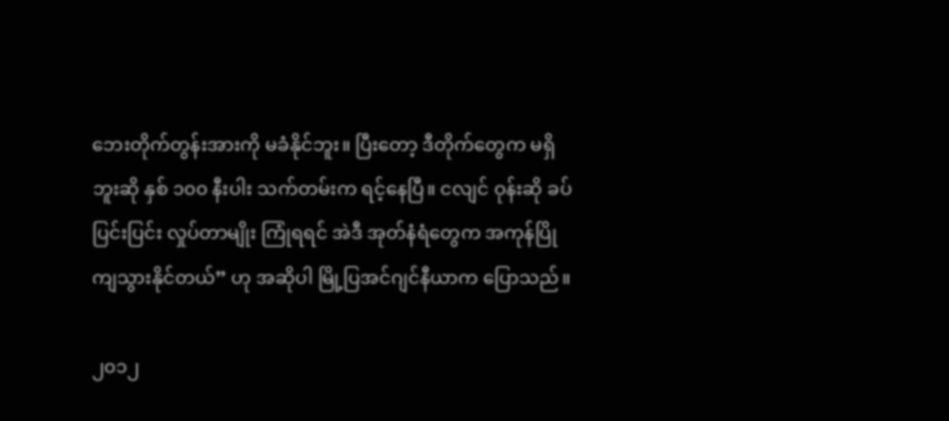ဘေးတိုက်တွန်းအားကို မခံနိုင်ဘူး။ ပြီးတော့ ဒီတိုက်တွေက မရှိဘူးဆို နှစ် ၁၀၀ နီးပါး သက်တမ်းက ရင့်နေပြီ။ ငလျင် ဝုန်းဆို ခပ်ပြင်းပြင်း လှုပ်တာမျိုး ကြုံရရင် အဲဒီ အုတ်နံရံတွေက အကုန်ပြိုကျသွားနိုင်တယ်” ဟု အဆိုပါ မြို့ပြအင်ဂျင်နီယာက ပြောသည်။

၂၀၁၂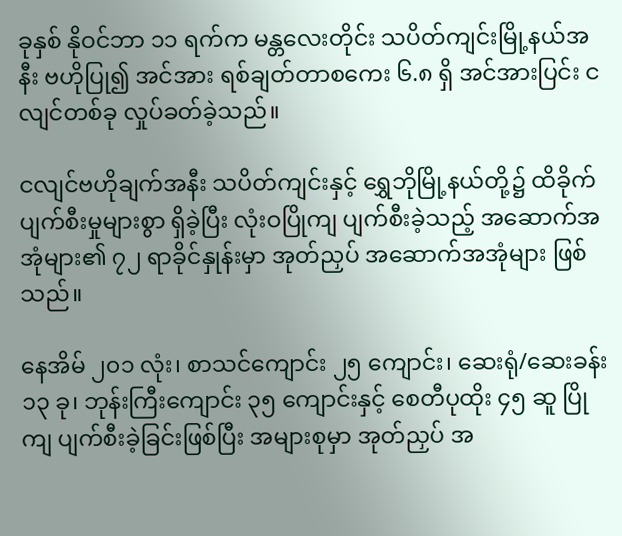ခုနှစ် နိုဝင်ဘာ ၁၁ ရက်က မန္တလေးတိုင်း သပိတ်ကျင်းမြို့နယ်အနီး ဗဟိုပြု၍ အင်အား ရစ်ချတ်တာစကေး ၆.၈ ရှိ အင်အားပြင်း ငလျင်တစ်ခု လှုပ်ခတ်ခဲ့သည်။

ငလျင်ဗဟိုချက်အနီး သပိတ်ကျင်းနှင့် ရွှေဘိုမြို့နယ်တို့၌ ထိခိုက်ပျက်စီးမှုများစွာ ရှိခဲ့ပြီး လုံးဝပြိုကျ ပျက်စီးခဲ့သည့် အဆောက်အအုံများ၏ ၇၂ ရာခိုင်နှုန်းမှာ အုတ်ညှပ် အဆောက်အအုံများ ဖြစ်သည်။

နေအိမ် ၂၀၁ လုံး၊ စာသင်ကျောင်း ၂၅ ကျောင်း၊ ဆေးရုံ/ဆေးခန်း ၁၃ ခု၊ ဘုန်းကြီးကျောင်း ၃၅ ကျောင်းနှင့် စေတီပုထိုး ၄၅ ဆူ ပြိုကျ ပျက်စီးခဲ့ခြင်းဖြစ်ပြီး အများစုမှာ အုတ်ညှပ် အ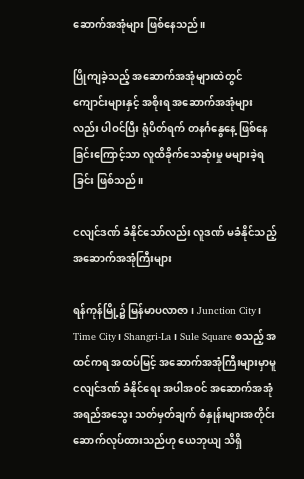ဆောက်အအုံများ ဖြစ်နေသည်။

ပြိုကျခဲ့သည့် အဆောက်အအုံများထဲတွင် ကျောင်းများနှင့် အစိုးရ အဆောက်အအုံများလည်း ပါဝင်ပြီး ရုံပိတ်ရက် တနင်္ဂနွေနေ့ ဖြစ်နေခြင်းကြောင့်သာ လူထိခိုက်သေဆုံးမှု မများခဲ့ရခြင်း ဖြစ်သည်။

ငလျင်ဒဏ် ခံနိုင်သော်လည်း လူဒဏ် မခံနိုင်သည့် အဆောက်အအုံကြီးများ

ရန်ကုန်မြို့၌ မြန်မာပလာဇာ၊ Junction City၊ Time City၊ Shangri-La၊ Sule Square စသည့် အထင်ကရ အထပ်မြင့် အဆောက်အအုံကြီးများမှာမူ ငလျင်ဒဏ် ခံနိုင်ရေး အပါအဝင် အဆောက်အအုံ အရည်အသွေး သတ်မှတ်ချက် စံနှုန်းများအတိုင်း ဆောက်လုပ်ထားသည်ဟု ယေဘုယျ သိရှိ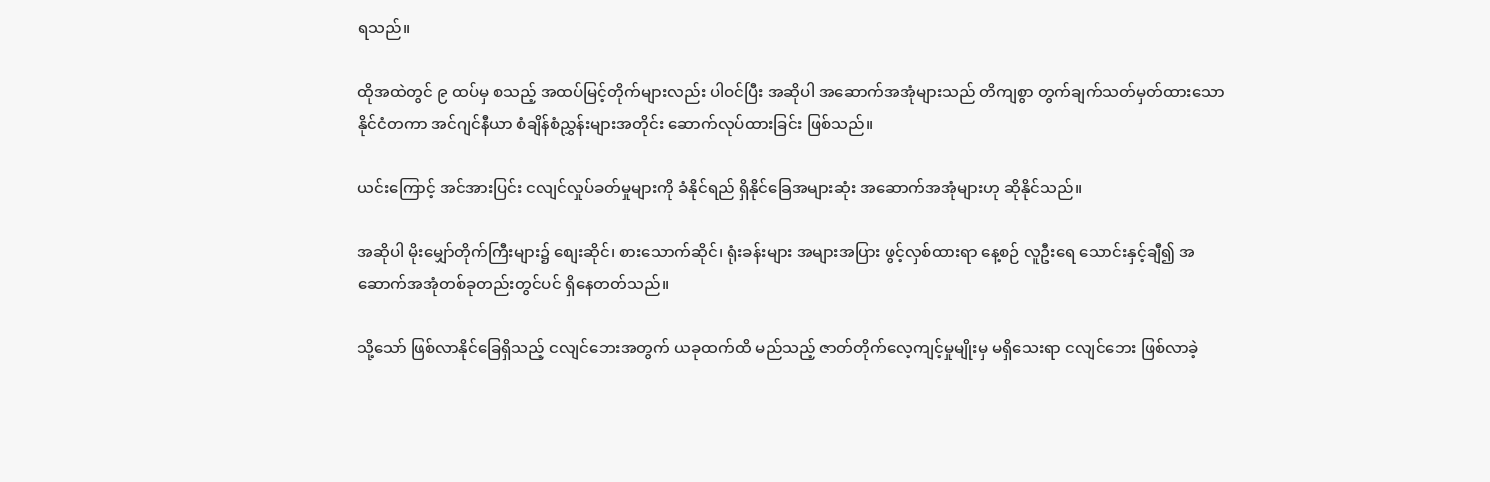ရသည်။

ထိုအထဲတွင် ၉ ထပ်မှ စသည့် အထပ်မြင့်တိုက်များလည်း ပါဝင်ပြီး အဆိုပါ အဆောက်အအုံများသည် တိကျစွာ တွက်ချက်သတ်မှတ်ထားသော နိုင်ငံတကာ အင်ဂျင်နီယာ စံချိန်စံညွှန်းများအတိုင်း ဆောက်လုပ်ထားခြင်း ဖြစ်သည်။

ယင်းကြောင့် အင်အားပြင်း ငလျင်လှုပ်ခတ်မှုများကို ခံနိုင်ရည် ရှိနိုင်ခြေအများဆုံး အဆောက်အအုံများဟု ဆိုနိုင်သည်။

အဆိုပါ မိုးမျှော်တိုက်ကြီးများ၌ စျေးဆိုင်၊ စားသောက်ဆိုင်၊ ရုံးခန်းများ အများအပြား ဖွင့်လှစ်ထားရာ နေ့စဉ် လူဦးရေ သောင်းနှင့်ချီ၍ အဆောက်အအုံတစ်ခုတည်းတွင်ပင် ရှိနေတတ်သည်။

သို့သော် ဖြစ်လာနိုင်ခြေရှိသည့် ငလျင်ဘေးအတွက် ယခုထက်ထိ မည်သည့် ဇာတ်တိုက်လေ့ကျင့်မှုမျိုးမှ မရှိသေးရာ ငလျင်ဘေး ဖြစ်လာခဲ့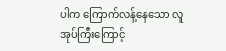ပါက ကြောက်လန့်နေသော လူအုပ်ကြီးကြောင့်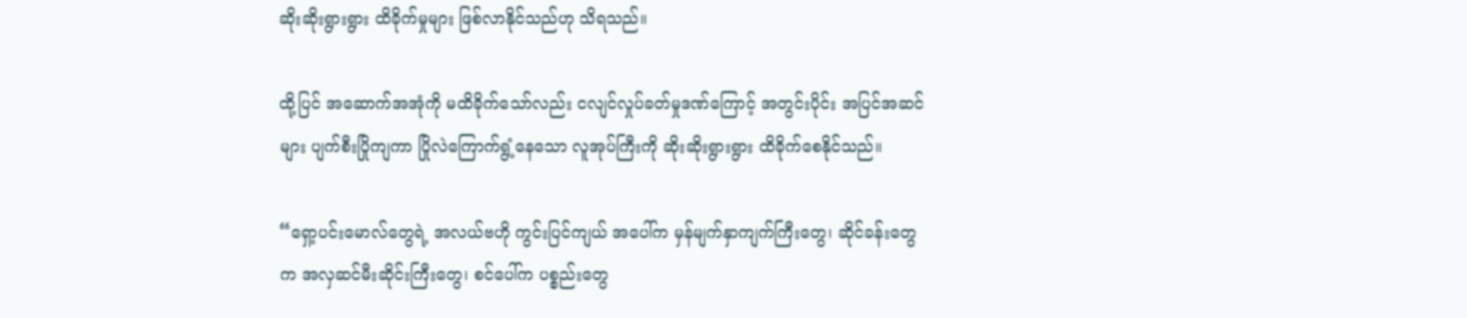ဆိုးဆိုးရွားရွား ထိခိုက်မှုများ ဖြစ်လာနိုင်သည်ဟု သိရသည်။

ထို့ပြင် အဆောက်အအုံကို မထိခိုက်သော်လည်း ငလျင်လှုပ်ခတ်မှုဒဏ်ကြောင့် အတွင်းပိုင်း အပြင်အဆင်များ ပျက်စီးပြိုကျကာ ပြိုလဲကြောက်ရွံ့နေသော လူအုပ်ကြီးကို ဆိုးဆိုးရွားရွား ထိခိုက်စေနိုင်သည်။

“ရှော့ပင်းမောလ်တွေရဲ့ အလယ်ဗဟို ကွင်းပြင်ကျယ် အပေါ်က မှန်မျက်နှာကျက်ကြီးတွေ၊ ဆိုင်ခန်းတွေက အလှဆင်မီးဆိုင်းကြီးတွေ၊ စင်ပေါ်က ပစ္စည်းတွေ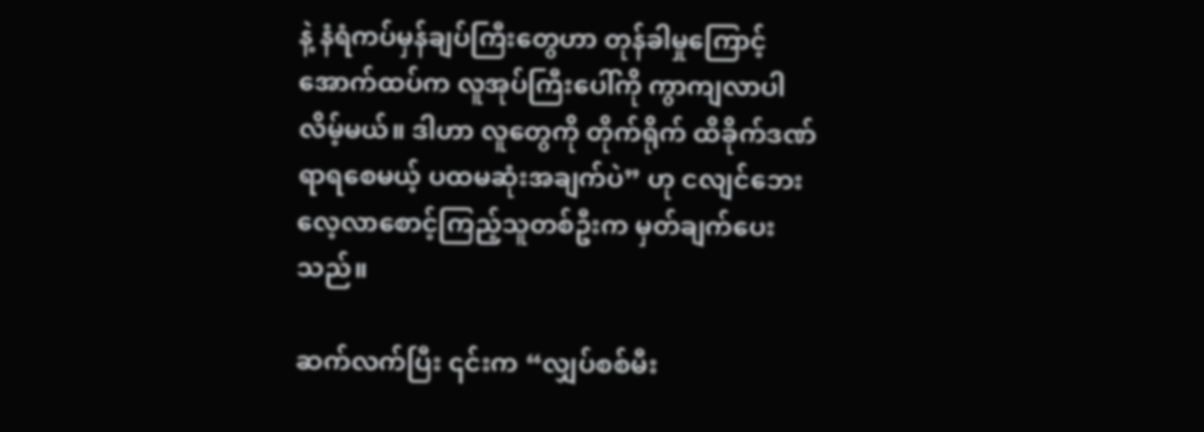နဲ့ နံရံကပ်မှန်ချပ်ကြီးတွေဟာ တုန်ခါမှုကြောင့် အောက်ထပ်က လူအုပ်ကြီးပေါ်ကို ကွာကျလာပါလိမ့်မယ်။ ဒါဟာ လူတွေကို တိုက်ရိုက် ထိခိုက်ဒဏ်ရာရစေမယ့် ပထမဆုံးအချက်ပဲ” ဟု ငလျင်ဘေး လေ့လာစောင့်ကြည့်သူတစ်ဦးက မှတ်ချက်ပေးသည်။

ဆက်လက်ပြီး ၎င်းက “လျှပ်စစ်မီး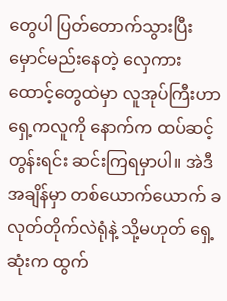တွေပါ ပြတ်တောက်သွားပြီး မှောင်မည်းနေတဲ့ လှေကားထောင့်တွေထဲမှာ လူအုပ်ကြီးဟာ ရှေ့ကလူကို နောက်က ထပ်ဆင့်တွန်းရင်း ဆင်းကြရမှာပါ။ အဲဒီအချိန်မှာ တစ်ယောက်ယောက် ခလုတ်တိုက်လဲရုံနဲ့ သို့မဟုတ် ရှေ့ဆုံးက ထွက်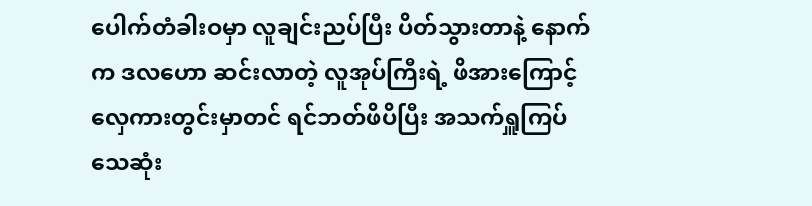ပေါက်တံခါးဝမှာ လူချင်းညပ်ပြီး ပိတ်သွားတာနဲ့ နောက်က ဒလဟော ဆင်းလာတဲ့ လူအုပ်ကြီးရဲ့ ဖိအားကြောင့် လှေကားတွင်းမှာတင် ရင်ဘတ်ဖိပိပြီး အသက်ရှူကြပ် သေဆုံး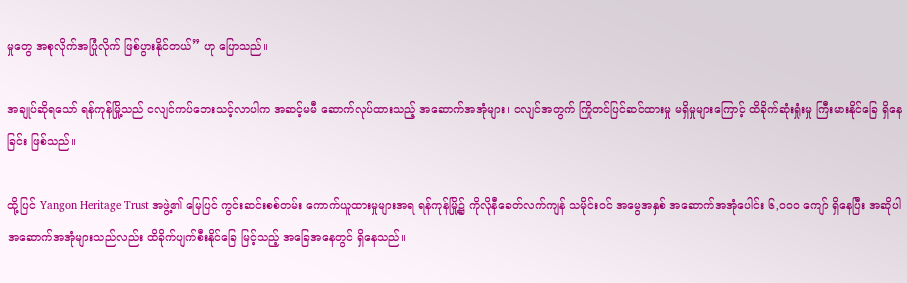မှုတွေ အစုလိုက်အပြုံလိုက် ဖြစ်ပွားနိုင်တယ်” ဟု ပြောသည်။

အချုပ်ဆိုရသော် ရန်ကုန်မြို့သည် ငလျင်ကပ်ဘေးသင့်လာပါက အဆင့်မမီ ဆောက်လုပ်ထားသည့် အဆောက်အအုံများ၊ ငလျင်အတွက် ကြိုတင်ပြင်ဆင်ထားမှု မရှိမှုများကြောင့် ထိခိုက်ဆုံးရှုံးမှု ကြီးမားနိုင်ခြေ ရှိနေခြင်း ဖြစ်သည်။

ထို့ပြင် Yangon Heritage Trust အဖွဲ့၏ မြေပြင် ကွင်းဆင်းစစ်တမ်း ကောက်ယူထားမှုများအရ ရန်ကုန်မြို့၌ ကိုလိုနီခေတ်လက်ကျန် သမိုင်းဝင် အမွေအနှစ် အဆောက်အအုံပေါင်း ၆,၀၀၀ ကျော် ရှိနေပြီး အဆိုပါ အဆောက်အအုံများသည်လည်း ထိခိုက်ပျက်စီးနိုင်ခြေ မြင့်သည့် အခြေအနေတွင် ရှိနေသည်။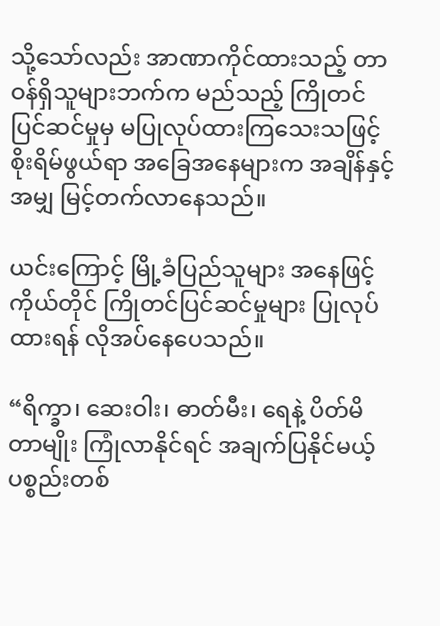သို့သော်လည်း အာဏာကိုင်ထားသည့် တာဝန်ရှိသူများဘက်က မည်သည့် ကြိုတင်ပြင်ဆင်မှုမှ မပြုလုပ်ထားကြသေးသဖြင့် စိုးရိမ်ဖွယ်ရာ အခြေအနေများက အချိန်နှင့်အမျှ မြင့်တက်လာနေသည်။

ယင်းကြောင့် မြို့ခံပြည်သူများ အနေဖြင့် ကိုယ်တိုင် ကြိုတင်ပြင်ဆင်မှုများ ပြုလုပ်ထားရန် လိုအပ်နေပေသည်။

“ရိက္ခာ၊ ဆေးဝါး၊ ဓာတ်မီး၊ ရေနဲ့ ပိတ်မိတာမျိုး ကြုံလာနိုင်ရင် အချက်ပြနိုင်မယ့် ပစ္စည်းတစ်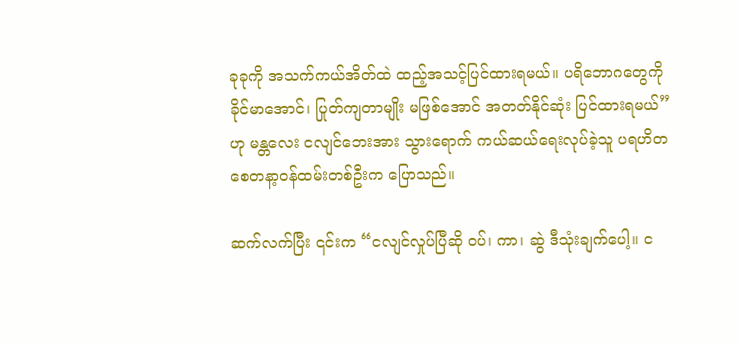ခုခုကို အသက်ကယ်အိတ်ထဲ ထည့်အသင့်ပြင်ထားရမယ်။ ပရိဘောဂတွေကို ခိုင်မာအောင်၊ ပြုတ်ကျတာမျိုး မဖြစ်အောင် အတတ်နိုင်ဆုံး ပြင်ထားရမယ်” ဟု မန္တလေး ငလျင်ဘေးအား သွားရောက် ကယ်ဆယ်ရေးလုပ်ခဲ့သူ ပရဟိတ စေတနာ့ဝန်ထမ်းတစ်ဦးက ပြောသည်။

ဆက်လက်ပြီး ၎င်းက “ငလျင်လှုပ်ပြီဆို ဝပ်၊ ကာ၊ ဆွဲ ဒီသုံးချက်ပေါ့။ င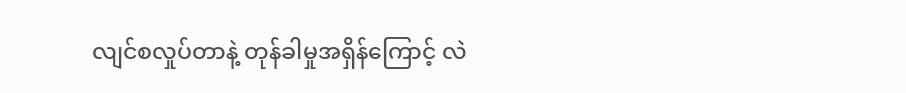လျင်စလှုပ်တာနဲ့ တုန်ခါမှုအရှိန်ကြောင့် လဲ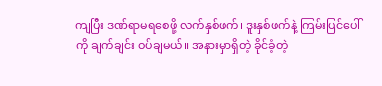ကျပြီး ဒဏ်ရာမရစေဖို့ လက်နှစ်ဖက်၊ ဒူးနှစ်ဖက်နဲ့ ကြမ်းပြင်ပေါ်ကို ချက်ချင်း ဝပ်ချမယ်။ အနားမှာရှိတဲ့ ခိုင်ခံ့တဲ့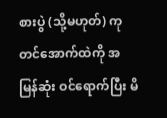စားပွဲ (သို့မဟုတ်) ကုတင်အောက်ထဲကို အမြန်ဆုံး ဝင်ရောက်ပြီး မိ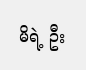မိရဲ့ ဦး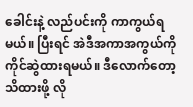ခေါင်းနဲ့ လည်ပင်းကို ကာကွယ်ရမယ်။ ပြီးရင် အဲဒီအကာအကွယ်ကို ကိုင်ဆွဲထားရမယ်။ ဒီလောက်တော့ သိထားဖို့ လို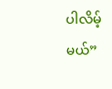ပါလိမ့်မယ်”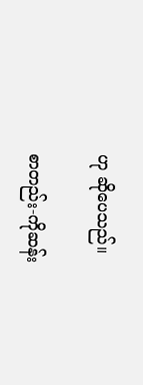ဟု ဆိုပေသည်။

စာတည်း-ကိုဆန်း